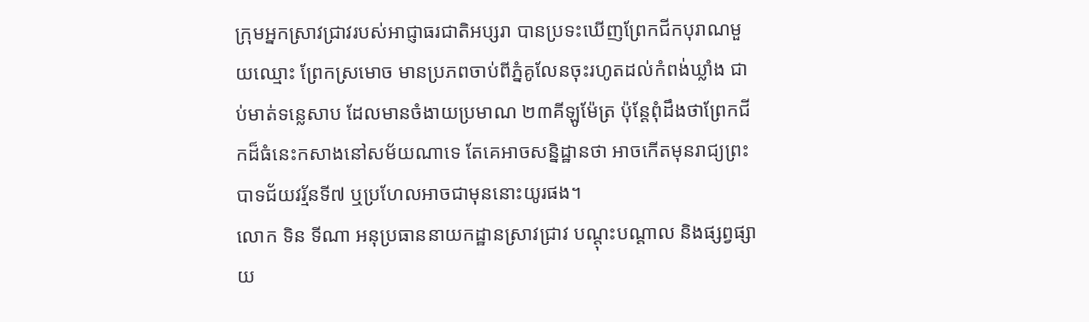ក្រុមអ្នកស្រាវជ្រាវរបស់អាជ្ញាធរជាតិអប្សរា បានប្រទះឃើញព្រែកជីកបុរាណមួយឈ្មោះ ព្រែកស្រមោច មានប្រភពចាប់ពីភ្នំគូលែនចុះរហូតដល់កំពង់ឃ្លាំង ជាប់មាត់ទន្លេសាប ដែលមានចំងាយប្រមាណ ២៣គីឡូម៉ែត្រ ប៉ុន្តែពុំដឹងថាព្រែកជីកដ៏ធំនេះកសាងនៅសម័យណាទេ តែគេអាចសន្និដ្ឋានថា អាចកើតមុនរាជ្យព្រះបាទជ័យវរ្ម័នទី៧ ឬប្រហែលអាចជាមុននោះយូរផង។
លោក ទិន ទីណា អនុប្រធាននាយកដ្ឋានស្រាវជ្រាវ បណ្តុះបណ្តាល និងផ្សព្វផ្សាយ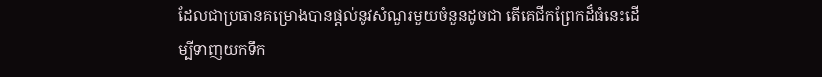ដែលជាប្រធានគម្រោងបានផ្តល់នូវសំណួរមួយចំនួនដូចជា តើគេជីកព្រែកដ៏ធំនេះដើម្បីទាញយកទឹក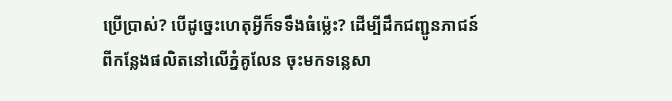ប្រើប្រាស់? បើដូច្នេះហេតុអ្វីក៏ទទឹងធំម្ល៉េះ? ដើម្បីដឹកជញ្ជូនភាជន៍ ពីកន្លែងផលិតនៅលើភ្នំគូលែន ចុះមកទន្លេសា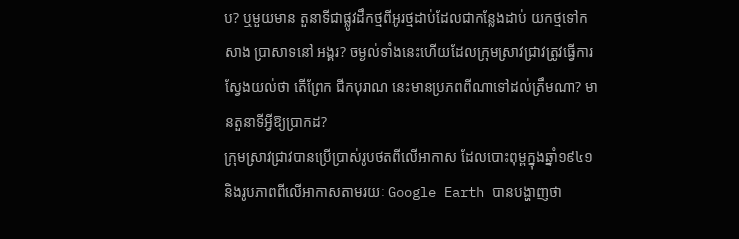ប? ឬមួយមាន តួនាទីជាផ្លូវដឹកថ្មពីអូរថ្មដាប់ដែលជាកន្លែងដាប់ យកថ្មទៅកសាង ប្រាសាទនៅ អង្គរ? ចម្ងល់ទាំងនេះហើយដែលក្រុមស្រាវជ្រាវត្រូវធ្វើការស្វែងយល់ថា តើព្រែក ជីកបុរាណ នេះមានប្រភពពីណាទៅដល់ត្រឹមណា? មានតួនាទីអ្វីឱ្យប្រាកដ?
ក្រុមស្រាវជ្រាវបានប្រើប្រាស់រូបថតពីលើអាកាស ដែលបោះពុម្ពក្នុងឆ្នាំ១៩៤១ និងរូបភាពពីលើអាកាសតាមរយៈ Google Earth បានបង្ហាញថា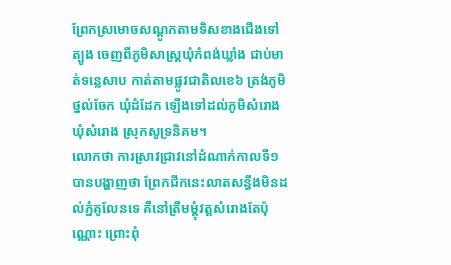ព្រែកស្រមោចសណ្ដូកតាមទិសខាងជើងទៅត្បូង ចេញពីភូមិសាស្រ្តឃុំកំពង់ឃ្លាំង ជាប់មាត់ទន្លេសាប កាត់តាមផ្លូវជាតិលខេ៦ ត្រង់ភូមិថ្នល់ចែក ឃុំដំដែក ឡើងទៅដល់ភូមិសំរោង ឃុំសំរោង ស្រុកសូទ្រនិគម។
លោកថា ការស្រាវជ្រាវនៅដំណាក់កាលទី១ បានបង្ហាញថា ព្រែកជីកនេះលាតសន្ធឹងមិនដល់ភ្នំគូលែនទេ គឺនៅត្រឹមម្ដុំវត្តសំរោងតែប៉ុណ្ណោះ ព្រោះពុំ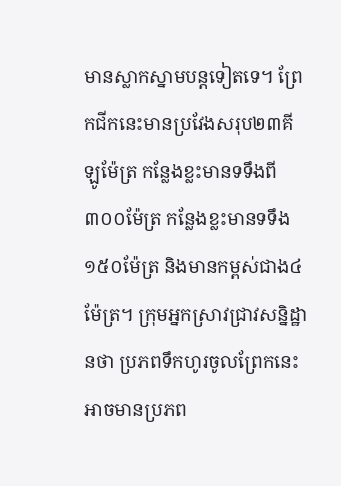មានស្លាកស្នាមបន្តទៀតទេ។ ព្រែកជីកនេះមានប្រវែងសរុប២៣គីឡូម៉ែត្រ កន្លែងខ្លះមានទទឹងពី៣០០ម៉ែត្រ កន្លែងខ្លះមានទទឹង១៥០ម៉ែត្រ និងមានកម្ពស់ជាង៤ម៉ែត្រ។ ក្រុមអ្នកស្រាវជ្រាវសន្និដ្ឋានថា ប្រភពទឹកហូរចូលព្រែកនេះអាចមានប្រភព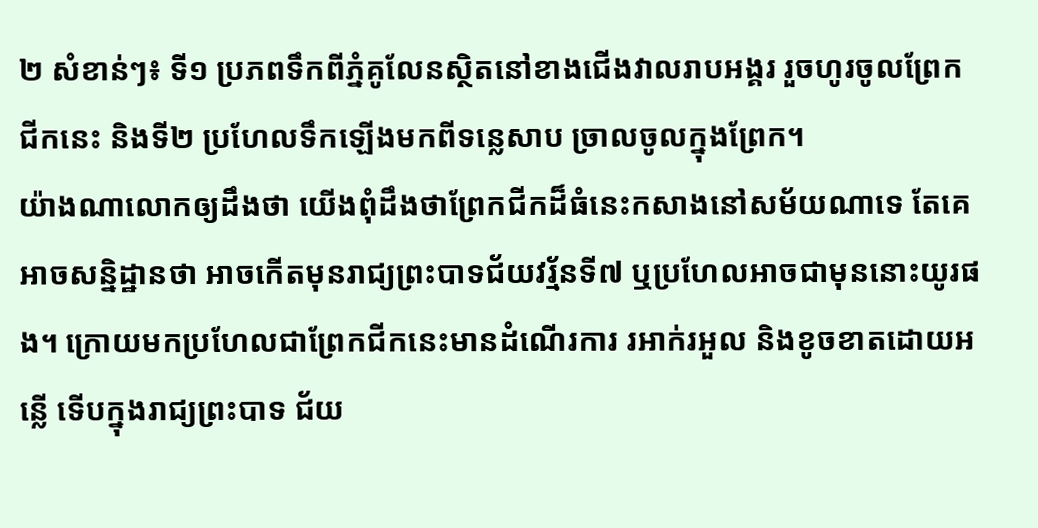២ សំខាន់ៗ៖ ទី១ ប្រភពទឹកពីភ្នំគូលែនស្ថិតនៅខាងជើងវាលរាបអង្គរ រួចហូរចូលព្រែកជីកនេះ និងទី២ ប្រហែលទឹកឡើងមកពីទន្លេសាប ច្រាលចូលក្នុងព្រែក។
យ៉ាងណាលោកឲ្យដឹងថា យើងពុំដឹងថាព្រែកជីកដ៏ធំនេះកសាងនៅសម័យណាទេ តែគេអាចសន្និដ្ឋានថា អាចកើតមុនរាជ្យព្រះបាទជ័យវរ្ម័នទី៧ ឬប្រហែលអាចជាមុននោះយូរផង។ ក្រោយមកប្រហែលជាព្រែកជីកនេះមានដំណើរការ រអាក់រអួល និងខូចខាតដោយអន្លើ ទើបក្នុងរាជ្យព្រះបាទ ជ័យ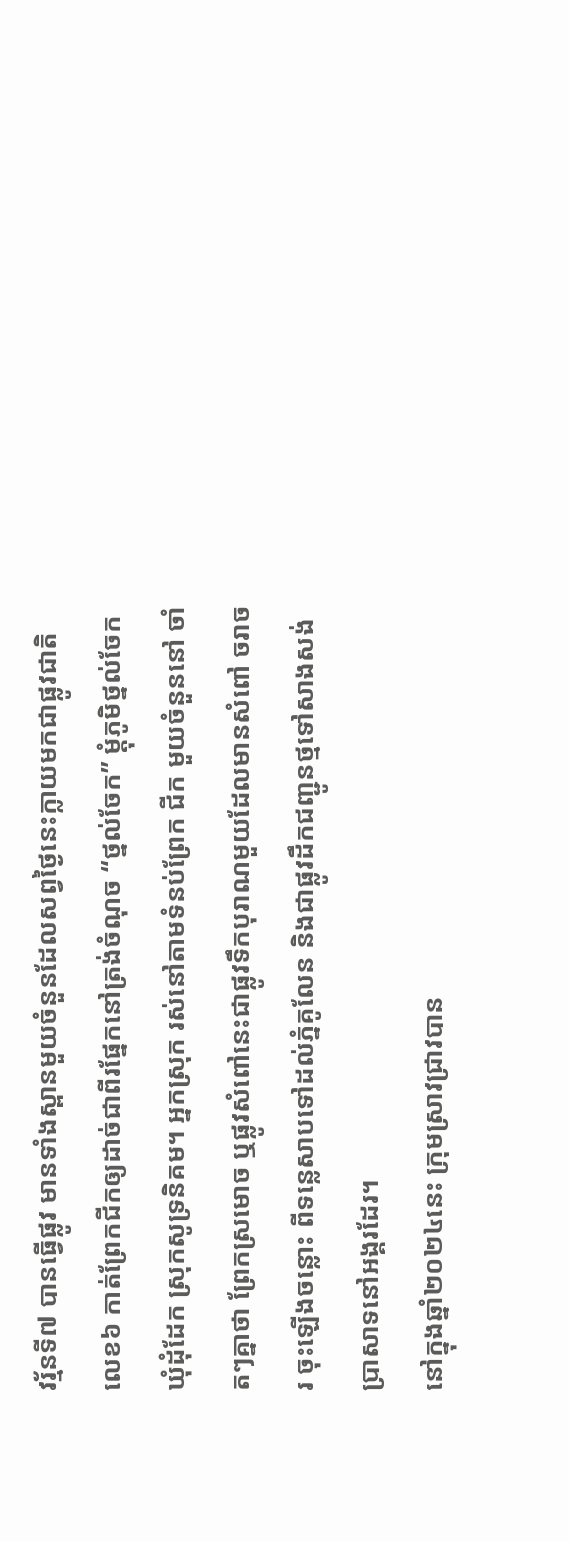វរ្ម័នទី៧ បានធ្វើផ្លូវ មានទាំងស្ពានមួយចំនួនដែលសព្វថ្ងៃនេះក្លាយមកជាផ្លូវជាតិលេខ៦ កាត់ព្រែកជីកឲ្យដាច់ជាពីរផ្នែកនៅត្រង់ចំណុច “ថ្នល់ចែក” ម្តុំភូមិថ្នល់ចែក ឃុំដុំដែក ស្រុកសូទ្រនិគម។ អ្នកស្រុក រស់នៅតាមទំនប់ព្រែក ជីក មួយចំនួននៅ ចាំតៗគ្នាថា ព្រែកស្រមោច ឬផ្លូវសំពៅនេះជាផ្លូវទឹកបុរាណមួយដែលមានសំពៅ ចរាចរ ចុះឡើងចន្លោះ ពីទន្លេសាបទៅដល់ភ្នំគូលែន និងជាផ្លូវដឹកជញ្ជូនថ្មទៅសាងសង់ប្រាសាទនៅអង្គរដែរ។
នៅក្នុងឆ្នាំ២០២៤នេះ ក្រុមស្រាវជ្រាវបាន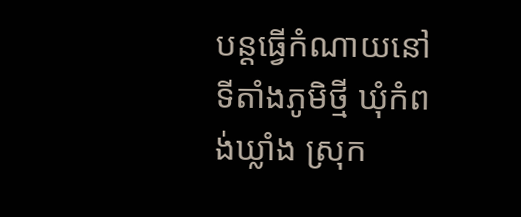បន្តធ្វើកំណាយនៅទីតាំងភូមិថ្មី ឃុំកំពង់ឃ្លាំង ស្រុក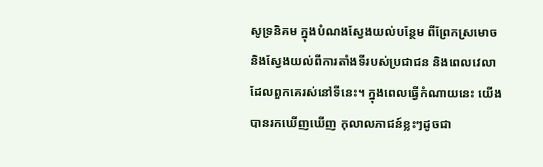សូទ្រនិគម ក្នុងបំណងស្វែងយល់បន្ថែម ពីព្រែកស្រមោច និងស្វែងយល់ពីការតាំងទីរបស់ប្រជាជន និងពេលវេលាដែលពួកគេរស់នៅទីនេះ។ ក្នុងពេលធ្វើកំណាយនេះ យើងបានរកឃើញឃើញ កុលាលភាជន៍ខ្លះៗដូចជា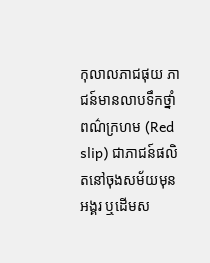កុលាលភាជផុយ ភាជន៍មានលាបទឹកថ្នាំពណ៌ក្រហម (Red slip) ជាភាជន៍ផលិតនៅចុងសម័យមុនអង្គរ ឬដើមស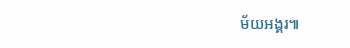ម័យអង្គរ៕